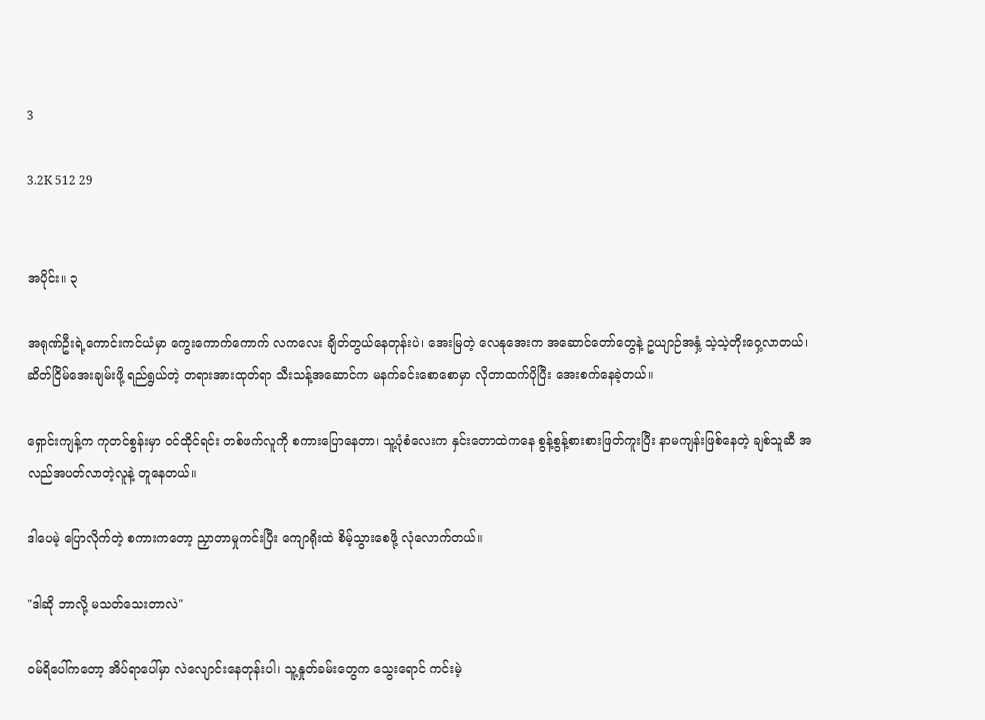3

3.2K 512 29


အပိုင်း။ ၃

အရုဏ်ဦးရဲ့ကောင်းကင်ယံမှာ ကွေးကောက်ကောက် လကလေး ချိတ်တွယ်နေတုန်းပဲ၊ အေးမြတဲ့ လေနုအေးက အဆောင်တော်တွေနဲ့ ဥယျာဉ်အနှံ့ သဲ့သဲ့တိုးဝှေ့လာတယ်၊ ဆိတ်ငြိမ်အေးချမ်းဖို့ ရည်ရွယ်တဲ့ တရားအားထုတ်ရာ သီးသန့်အဆောင်က မနက်ခင်းစောစောမှာ လိုတာထက်ပိုပြီး အေးစက်နေခဲ့တယ်။

ရှောင်းကျန့်က ကုတင်စွန်းမှာ ဝင်ထိုင်ရင်း တစ်ဖက်လူကို စကားပြောနေတာ၊ သူ့ပုံစံလေးက နှင်းတောထဲကနေ စွန့်စွန့်စားစားဖြတ်ကူးပြီး နာမကျန်းဖြစ်နေတဲ့ ချစ်သူဆီ အလည်အပတ်လာတဲ့လူနဲ့ တူနေတယ်။

ဒါပေမဲ့ ပြောလိုက်တဲ့ စကားကတော့ ညှာတာမှုကင်းပြီး ကျောရိုးထဲ စိမ့်သွားစေဖို့ လုံလောက်တယ်။

"ဒါဆို ဘာလို့ မသတ်သေးတာလဲ"

ဝမ်ရိပေါ်ကတော့ အိပ်ရာပေါ်မှာ လဲလျောင်းနေတုန်းပါ၊ သူ့နှုတ်ခမ်းတွေက သွေးရောင် ကင်းမဲ့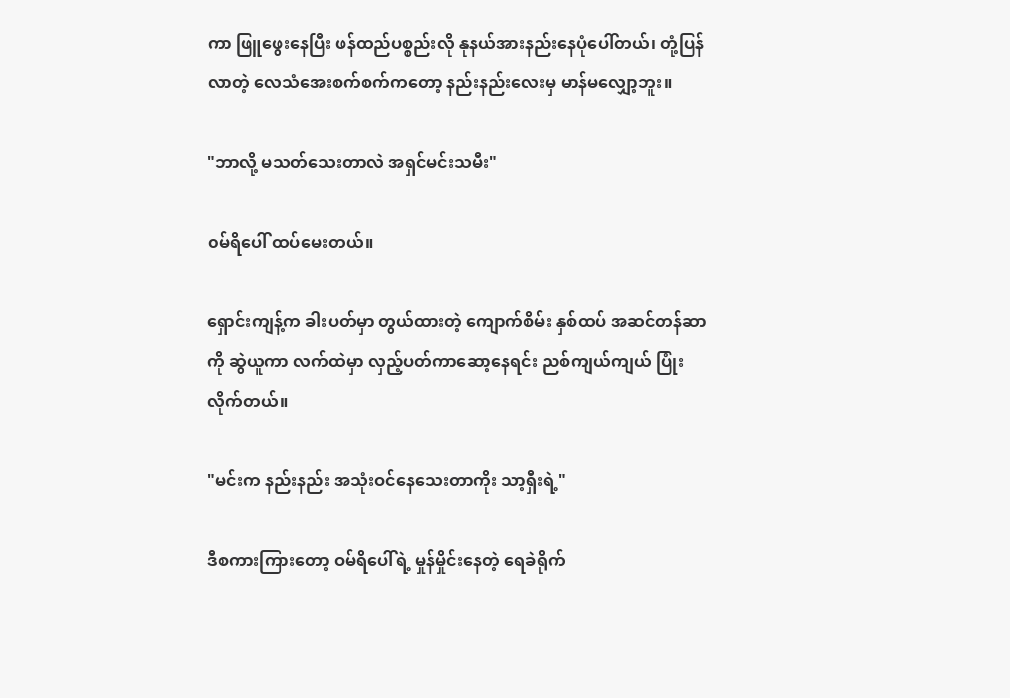ကာ ဖြူဖွေးနေပြီး ဖန်ထည်ပစ္စည်းလို နုနယ်အားနည်းနေပုံပေါ်တယ်၊ တုံ့ပြန်လာတဲ့ လေသံအေးစက်စက်ကတော့ နည်းနည်းလေးမှ မာန်မလျှော့ဘူး။

"ဘာလို့ မသတ်သေးတာလဲ အရှင်မင်းသမီး"

၀မ်ရိပေါ် ထပ်မေးတယ်။

ရှောင်းကျန့်က ခါးပတ်မှာ တွယ်ထားတဲ့ ကျောက်စိမ်း နှစ်ထပ် အဆင်တန်ဆာကို ဆွဲယူကာ လက်ထဲမှာ လှည့်ပတ်ကာဆော့နေရင်း ညစ်ကျယ်ကျယ် ပြုံးလိုက်တယ်။

"မင်းက နည်းနည်း အသုံးဝင်နေသေးတာကိုး သာ့ရှီးရဲ့"

ဒီစကားကြားတော့ ဝမ်ရိပေါ်ရဲ့ မှုန်မှိုင်းနေတဲ့ ရေခဲရိုက်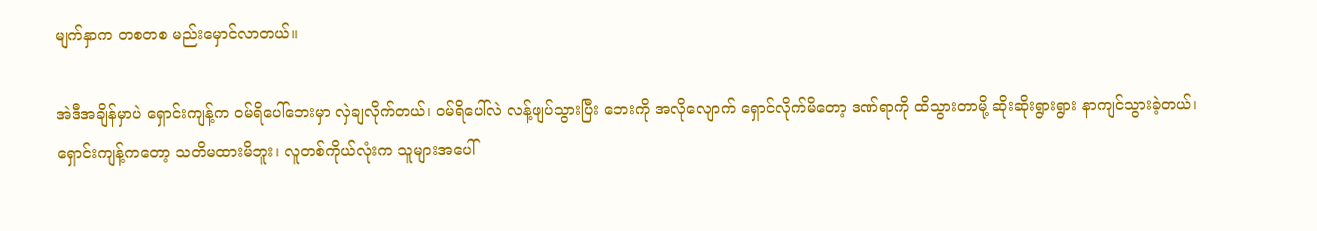မျက်နှာက တစတစ မည်းမှောင်လာတယ်။

အဲဒီအချိန်မှာပဲ ရှောင်းကျန့်က ဝမ်ရိပေါ်ဘေးမှာ လှဲချလိုက်တယ်၊ ဝမ်ရိပေါ်လဲ လန့်ဖျပ်သွားပြီး ဘေးကို အလိုလျောက် ရှောင်လိုက်မိတော့ ဒဏ်ရာကို ထိသွားတာမို့ ဆိုးဆိုးရွားရွား နာကျင်သွားခဲ့တယ်၊ ရှောင်းကျန့်ကတော့ သတိမထားမိဘူး၊ လူတစ်ကိုယ်လုံးက သူများအပေါ်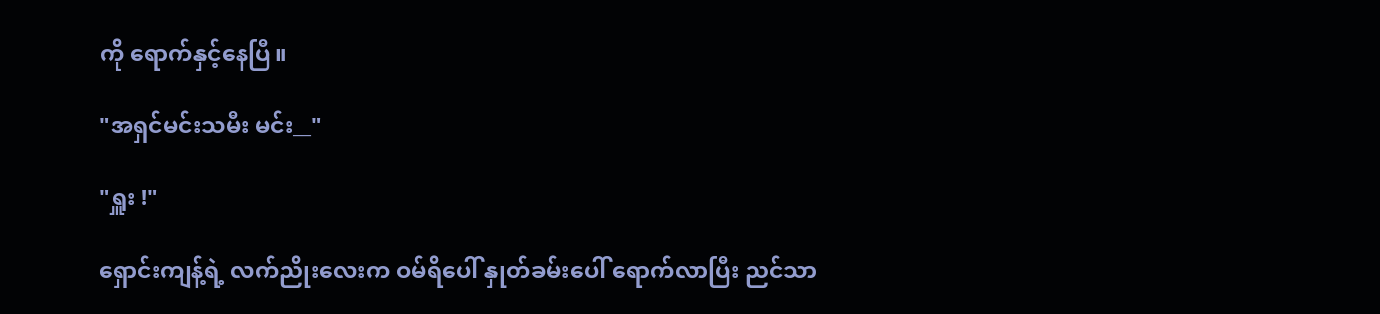ကို ရောက်နှင့်နေပြီ။

"အရှင်မင်းသမီး မင်း__"

"ရှူး !"

ရှောင်းကျန့်ရဲ့ လက်ညိုးလေးက ဝမ်ရိပေါ် နှုတ်ခမ်းပေါ် ရောက်လာပြီး ညင်သာ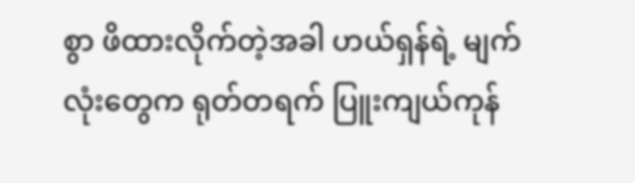စွာ ဖိထားလိုက်တဲ့အခါ ဟယ်ရှန်ရဲ့ မျက်လုံးတွေက ရုတ်တရက် ပြူးကျယ်ကုန်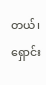တယ်၊ ရှောင်း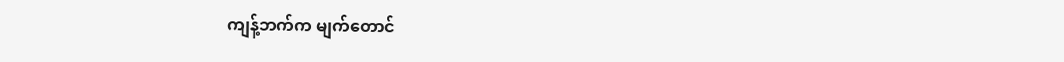ကျန့်ဘက်က မျက်တောင်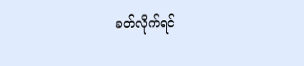ခတ်လိုက်ရင်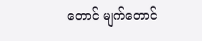တောင် မျက်တောင်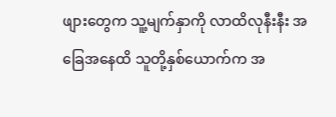ဖျားတွေက သူ့မျက်နှာကို လာထိလုနီးနီး အခြေအနေထိ သူတို့နှစ်ယောက်က အ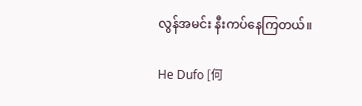လွန်အမင်း နီးကပ်နေကြတယ်။

He Dufo [何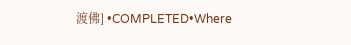渡佛] •COMPLETED•Where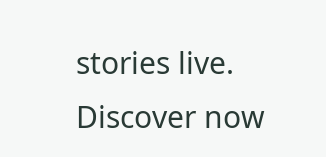stories live. Discover now